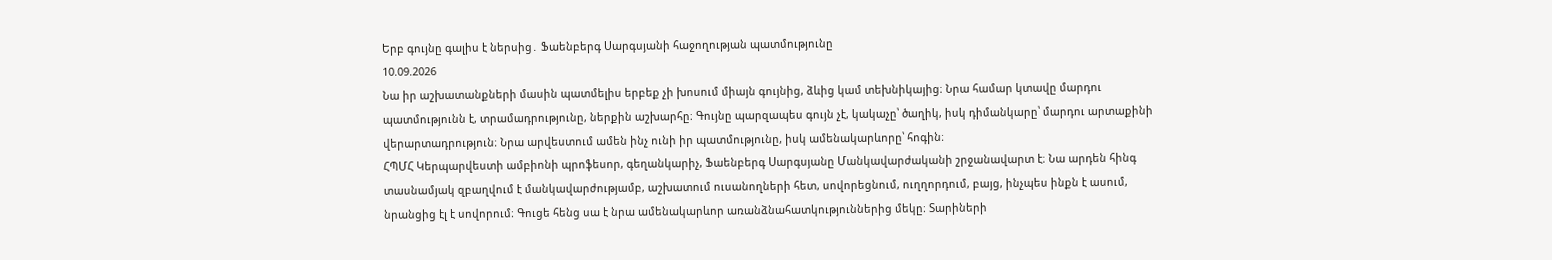Երբ գույնը գալիս է ներսից․ Ֆաենբերգ Սարգսյանի հաջողության պատմությունը
10.09.2026
Նա իր աշխատանքների մասին պատմելիս երբեք չի խոսում միայն գույնից, ձևից կամ տեխնիկայից։ Նրա համար կտավը մարդու պատմությունն է, տրամադրությունը, ներքին աշխարհը։ Գույնը պարզապես գույն չէ, կակաչը՝ ծաղիկ, իսկ դիմանկարը՝ մարդու արտաքինի վերարտադրություն։ Նրա արվեստում ամեն ինչ ունի իր պատմությունը, իսկ ամենակարևորը՝ հոգին։
ՀՊՄՀ Կերպարվեստի ամբիոնի պրոֆեսոր, գեղանկարիչ, Ֆաենբերգ Սարգսյանը Մանկավարժականի շրջանավարտ է։ Նա արդեն հինգ տասնամյակ զբաղվում է մանկավարժությամբ, աշխատում ուսանողների հետ, սովորեցնում, ուղղորդում, բայց, ինչպես ինքն է ասում, նրանցից էլ է սովորում։ Գուցե հենց սա է նրա ամենակարևոր առանձնահատկություններից մեկը։ Տարիների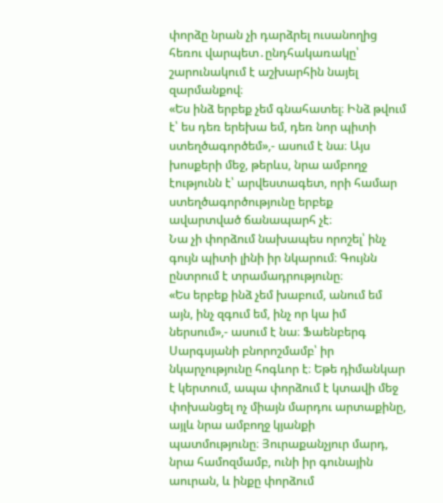փորձը նրան չի դարձրել ուսանողից հեռու վարպետ․ընդհակառակը՝ շարունակում է աշխարհին նայել զարմանքով։
«Ես ինձ երբեք չեմ գնահատել։ Ինձ թվում է՝ ես դեռ երեխա եմ, դեռ նոր պիտի ստեղծագործեմ»,- ասում է նա։ Այս խոսքերի մեջ, թերևս, նրա ամբողջ էությունն է՝ արվեստագետ, որի համար ստեղծագործությունը երբեք ավարտված ճանապարհ չէ։
Նա չի փորձում նախապես որոշել՝ ինչ գույն պիտի լինի իր նկարում։ Գույնն ընտրում է տրամադրությունը։
«Ես երբեք ինձ չեմ խաբում, անում եմ այն, ինչ զգում եմ, ինչ որ կա իմ ներսում»,- ասում է նա։ Ֆաենբերգ Սարգսյանի բնորոշմամբ՝ իր նկարչությունը հոգևոր է։ Եթե դիմանկար է կերտում, ապա փորձում է կտավի մեջ փոխանցել ոչ միայն մարդու արտաքինը, այլև նրա ամբողջ կյանքի պատմությունը։ Յուրաքանչյուր մարդ, նրա համոզմամբ, ունի իր գունային աուրան, և ինքը փորձում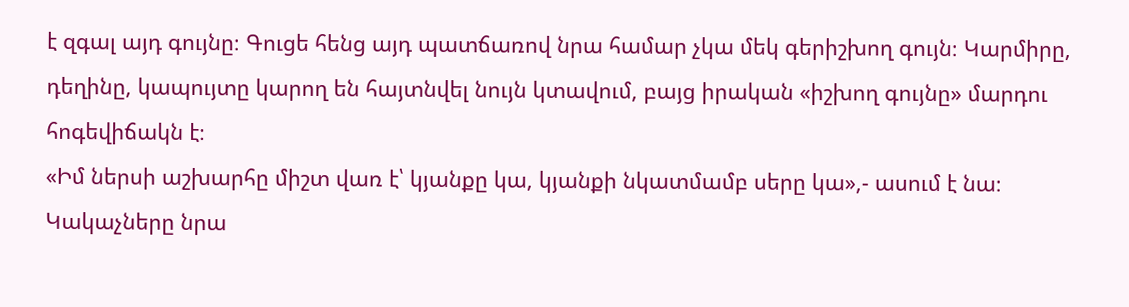է զգալ այդ գույնը։ Գուցե հենց այդ պատճառով նրա համար չկա մեկ գերիշխող գույն։ Կարմիրը, դեղինը, կապույտը կարող են հայտնվել նույն կտավում, բայց իրական «իշխող գույնը» մարդու հոգեվիճակն է։
«Իմ ներսի աշխարհը միշտ վառ է՝ կյանքը կա, կյանքի նկատմամբ սերը կա»,- ասում է նա։
Կակաչները նրա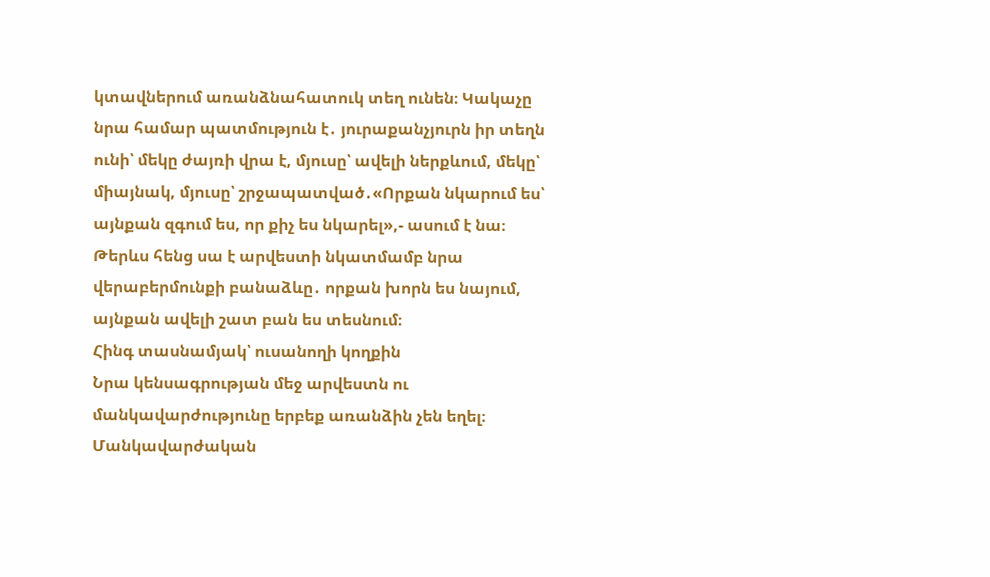կտավներում առանձնահատուկ տեղ ունեն։ Կակաչը նրա համար պատմություն է․ յուրաքանչյուրն իր տեղն ունի՝ մեկը ժայռի վրա է, մյուսը՝ ավելի ներքևում, մեկը՝ միայնակ, մյուսը՝ շրջապատված․«Որքան նկարում ես՝ այնքան զգում ես, որ քիչ ես նկարել»,- ասում է նա։ Թերևս հենց սա է արվեստի նկատմամբ նրա վերաբերմունքի բանաձևը․ որքան խորն ես նայում, այնքան ավելի շատ բան ես տեսնում։
Հինգ տասնամյակ՝ ուսանողի կողքին
Նրա կենսագրության մեջ արվեստն ու մանկավարժությունը երբեք առանձին չեն եղել։
Մանկավարժական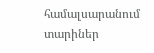համալսարանում տարիներ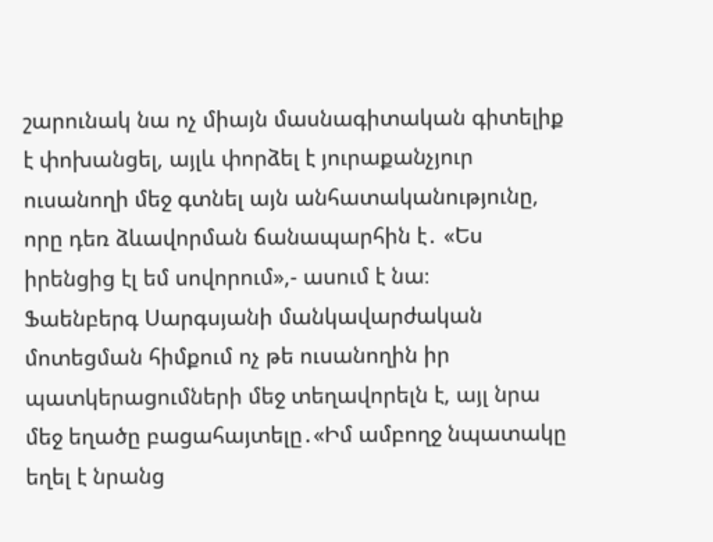շարունակ նա ոչ միայն մասնագիտական գիտելիք է փոխանցել, այլև փորձել է յուրաքանչյուր ուսանողի մեջ գտնել այն անհատականությունը, որը դեռ ձևավորման ճանապարհին է․ «Ես իրենցից էլ եմ սովորում»,- ասում է նա։
Ֆաենբերգ Սարգսյանի մանկավարժական մոտեցման հիմքում ոչ թե ուսանողին իր պատկերացումների մեջ տեղավորելն է, այլ նրա մեջ եղածը բացահայտելը․«Իմ ամբողջ նպատակը եղել է նրանց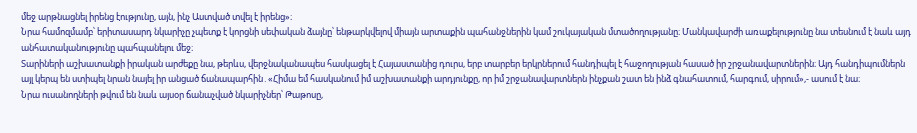մեջ արթնացնել իրենց էությունը, այն, ինչ Աստված տվել է իրենց»։
Նրա համոզմամբ՝ երիտասարդ նկարիչը չպետք է կորցնի սեփական ձայնը՝ ենթարկվելով միայն արտաքին պահանջներին կամ շուկայական մտածողությանը։ Մանկավարժի առաքելությունը նա տեսնում է նաև այդ անհատականությունը պահպանելու մեջ։
Տարիների աշխատանքի իրական արժեքը նա, թերևս, վերջնականապես հասկացել է Հայաստանից դուրս, երբ տարբեր երկրներում հանդիպել է հաջողության հասած իր շրջանավարտներին։ Այդ հանդիպումներն այլ կերպ են ստիպել նրան նայել իր անցած ճանապարհին․«Հիմա եմ հասկանում իմ աշխատանքի արդյունքը, որ իմ շրջանավարտներն ինչքան շատ են ինձ գնահատում, հարգում, սիրում»,- ասում է նա։
Նրա ուսանողների թվում են նաև այսօր ճանաչված նկարիչներ՝ Թաթոսը,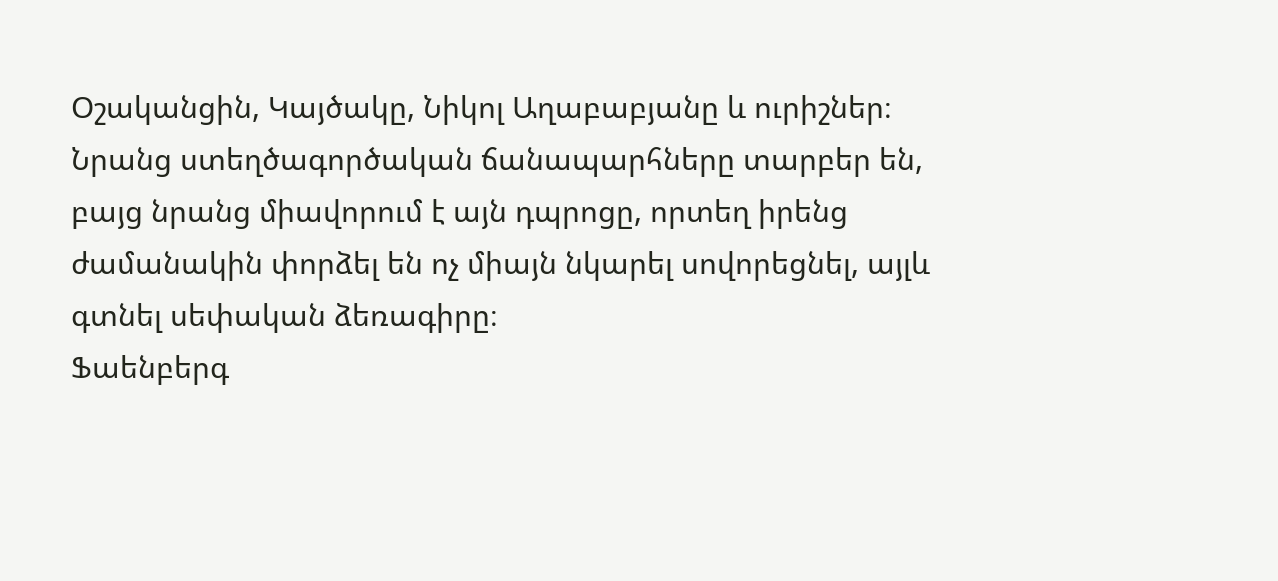Օշականցին, Կայծակը, Նիկոլ Աղաբաբյանը և ուրիշներ։ Նրանց ստեղծագործական ճանապարհները տարբեր են, բայց նրանց միավորում է այն դպրոցը, որտեղ իրենց ժամանակին փորձել են ոչ միայն նկարել սովորեցնել, այլև գտնել սեփական ձեռագիրը։
Ֆաենբերգ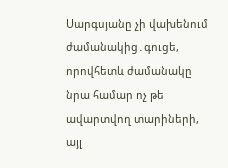Սարգսյանը չի վախենում ժամանակից․գուցե, որովհետև ժամանակը նրա համար ոչ թե ավարտվող տարիների, այլ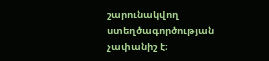շարունակվող ստեղծագործության չափանիշ է։